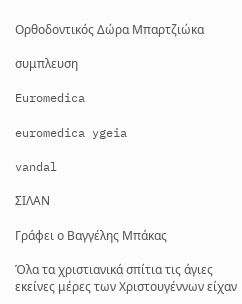Ορθοδοντικός Δώρα Μπαρτζιώκα

συμπλευση

Euromedica

euromedica ygeia

vandal

ΣΙΛΑΝ

Γράφει ο Βαγγέλης Μπάκας

Όλα τα χριστιανικά σπίτια τις άγιες εκείνες μέρες των Χριστουγέννων είχαν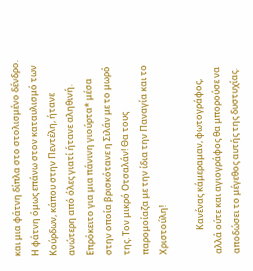και μια φάτνη δίπλα στο στολισμένο δένδρο. Η φάτνη όμως επάνω στον καταυλισμό των Κούρδων, κάπου στην Πεντέλη, ήτανε ανώτερη από όλες γιατί ήτανε αληθινή. Επρόκειτο για μια πάνινη γιούρτα* μέσα στην οποία βρισκότανε η Σιλάν με το μωρό της. Τον μικρό Οτσαλάν! Θα τους παρομοίαζα με την ίδια την Παναγία και το Χριστούλη!

            Κανένας κάμεραμαν, φωτογράφος, αλλά ούτε και αγιογράφος θα μπορούσε να αποδώσει το μέγεθος αυτής της δυστυχίας.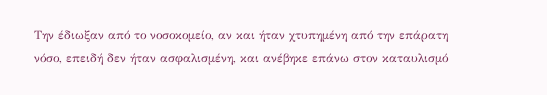Την έδιωξαν από το νοσοκομείο, αν και ήταν χτυπημένη από την επάρατη νόσο, επειδή δεν ήταν ασφαλισμένη, και ανέβηκε επάνω στον καταυλισμό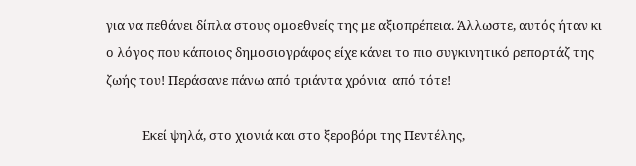για να πεθάνει δίπλα στους ομοεθνείς της με αξιοπρέπεια. Άλλωστε, αυτός ήταν κι ο λόγος που κάποιος δημοσιογράφος είχε κάνει το πιο συγκινητικό ρεπορτάζ της ζωής του! Περάσανε πάνω από τριάντα χρόνια  από τότε!

            Εκεί ψηλά, στο χιονιά και στο ξεροβόρι της Πεντέλης,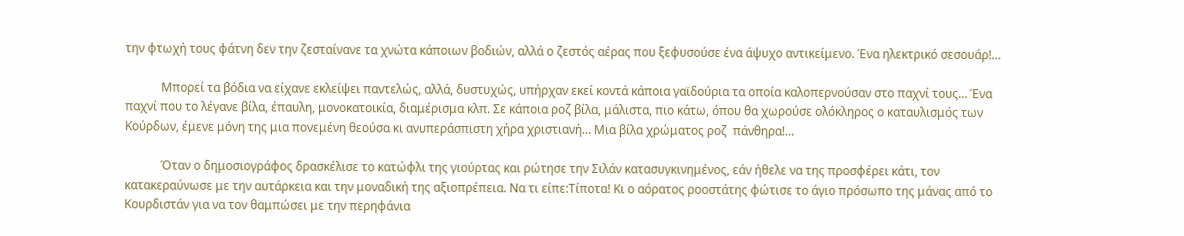την φτωχή τους φάτνη δεν την ζεσταίνανε τα χνώτα κάποιων βοδιών, αλλά ο ζεστός αέρας που ξεφυσούσε ένα άψυχο αντικείμενο. Ένα ηλεκτρικό σεσουάρ!…

            Μπορεί τα βόδια να είχανε εκλείψει παντελώς, αλλά, δυστυχώς, υπήρχαν εκεί κοντά κάποια γαϊδούρια τα οποία καλοπερνούσαν στο παχνί τους… Ένα παχνί που το λέγανε βίλα, έπαυλη, μονοκατοικία, διαμέρισμα κλπ. Σε κάποια ροζ βίλα, μάλιστα, πιο κάτω, όπου θα χωρούσε ολόκληρος ο καταυλισμός των Κούρδων, έμενε μόνη της μια πονεμένη θεούσα κι ανυπεράσπιστη χήρα χριστιανή… Μια βίλα χρώματος ροζ  πάνθηρα!…

            Όταν ο δημοσιογράφος δρασκέλισε το κατώφλι της γιούρτας και ρώτησε την Σιλάν κατασυγκινημένος, εάν ήθελε να της προσφέρει κάτι, τον κατακεραύνωσε με την αυτάρκεια και την μοναδική της αξιοπρέπεια. Να τι είπε:Τίποτα! Κι ο αόρατος ροοστάτης φώτισε το άγιο πρόσωπο της μάνας από το Κουρδιστάν για να τον θαμπώσει με την περηφάνια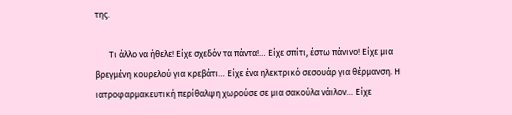της.

       Τι άλλο να ήθελε! Είχε σχεδόν τα πάντα!… Είχε σπίτι, έστω πάνινο! Είχε μια βρεγμένη κουρελού για κρεβάτι… Είχε ένα ηλεκτρικό σεσουάρ για θέρμανση. Η ιατροφαρμακευτική περίθαλψη χωρούσε σε μια σακούλα νάιλον… Είχε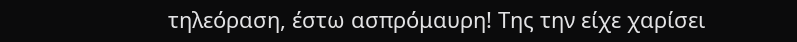τηλεόραση, έστω ασπρόμαυρη! Της την είχε χαρίσει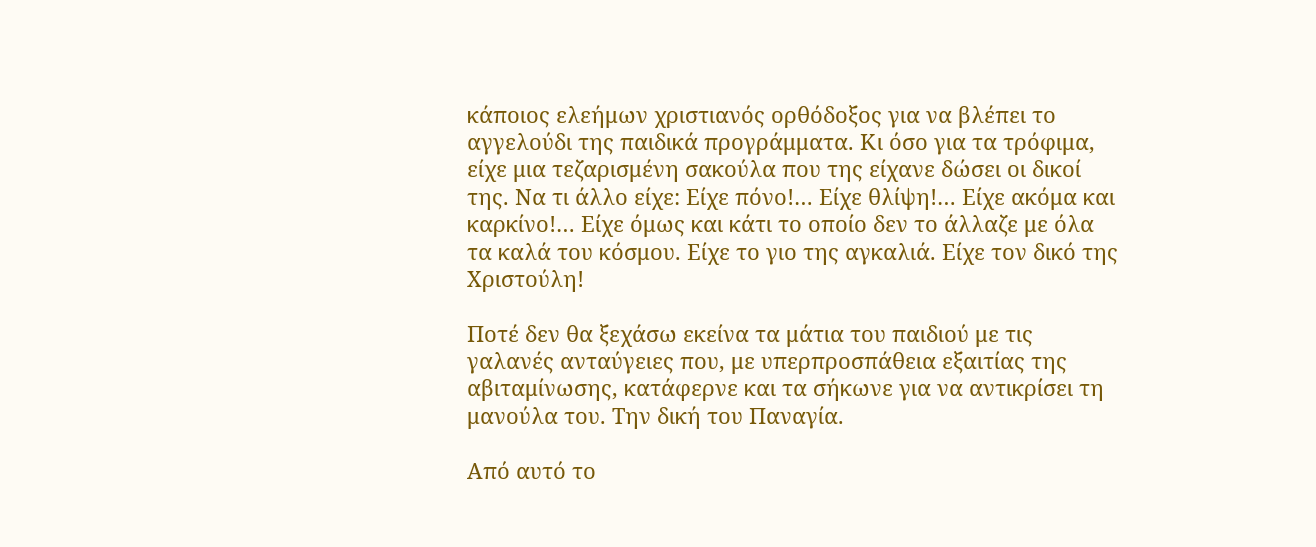κάποιος ελεήμων χριστιανός ορθόδοξος για να βλέπει το αγγελούδι της παιδικά προγράμματα. Κι όσο για τα τρόφιμα, είχε μια τεζαρισμένη σακούλα που της είχανε δώσει οι δικοί της. Να τι άλλο είχε: Είχε πόνο!… Είχε θλίψη!… Είχε ακόμα και καρκίνο!… Είχε όμως και κάτι το οποίο δεν το άλλαζε με όλα τα καλά του κόσμου. Είχε το γιο της αγκαλιά. Είχε τον δικό της Χριστούλη!

Ποτέ δεν θα ξεχάσω εκείνα τα μάτια του παιδιού με τις γαλανές ανταύγειες που, με υπερπροσπάθεια εξαιτίας της αβιταμίνωσης, κατάφερνε και τα σήκωνε για να αντικρίσει τη μανούλα του. Την δική του Παναγία.

Από αυτό το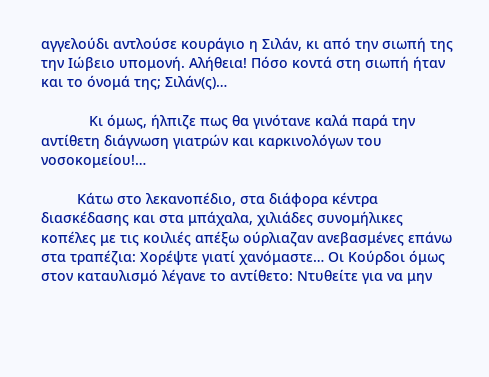αγγελούδι αντλούσε κουράγιο η Σιλάν, κι από την σιωπή της την Ιώβειο υπομονή. Αλήθεια! Πόσο κοντά στη σιωπή ήταν και το όνομά της; Σιλάν(ς)…

            Κι όμως, ήλπιζε πως θα γινότανε καλά παρά την αντίθετη διάγνωση γιατρών και καρκινολόγων του νοσοκομείου!…

         Κάτω στο λεκανοπέδιο, στα διάφορα κέντρα διασκέδασης και στα μπάχαλα, χιλιάδες συνομήλικες κοπέλες με τις κοιλιές απέξω ούρλιαζαν ανεβασμένες επάνω στα τραπέζια: Χορέψτε γιατί χανόμαστε… Οι Κούρδοι όμως στον καταυλισμό λέγανε το αντίθετο: Ντυθείτε για να μην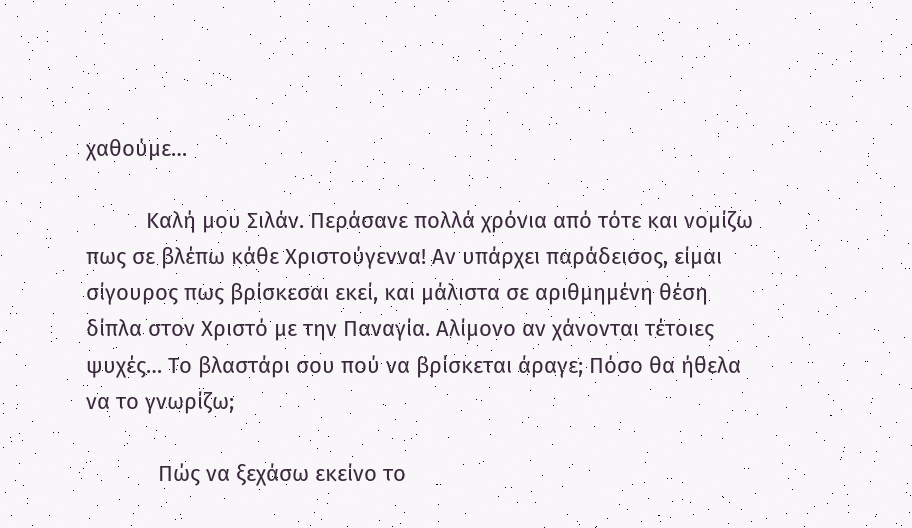χαθούμε…

          Καλή μου Σιλάν. Περάσανε πολλά χρόνια από τότε και νομίζω πως σε βλέπω κάθε Χριστούγεννα! Αν υπάρχει παράδεισος, είμαι σίγουρος πως βρίσκεσαι εκεί, και μάλιστα σε αριθμημένη θέση δίπλα στον Χριστό με την Παναγία. Αλίμονο αν χάνονται τέτοιες ψυχές… Το βλαστάρι σου πού να βρίσκεται άραγε; Πόσο θα ήθελα να το γνωρίζω;

            Πώς να ξεχάσω εκείνο το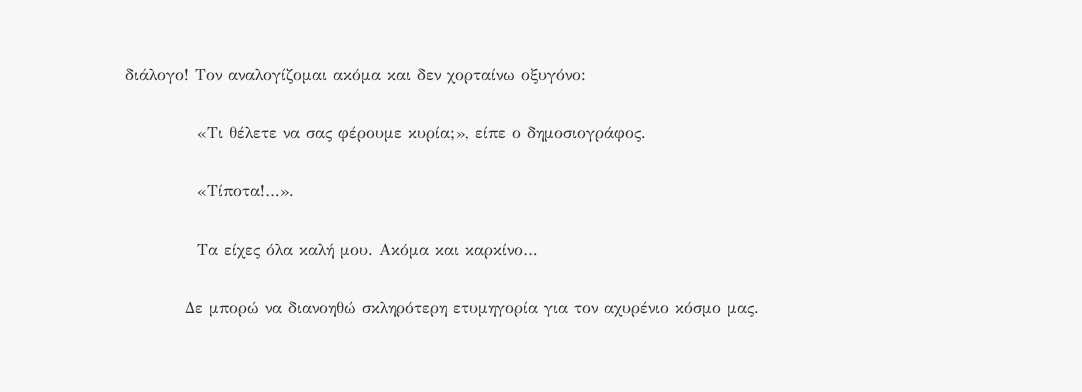διάλογο! Τον αναλογίζομαι ακόμα και δεν χορταίνω οξυγόνο:

            «Τι θέλετε να σας φέρουμε κυρία;», είπε ο δημοσιογράφος.

            «Τίποτα!…».

            Τα είχες όλα καλή μου. Ακόμα και καρκίνο…

          Δε μπορώ να διανοηθώ σκληρότερη ετυμηγορία για τον αχυρένιο κόσμο μας.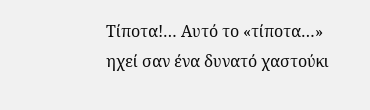Τίποτα!… Αυτό το «τίποτα…» ηχεί σαν ένα δυνατό χαστούκι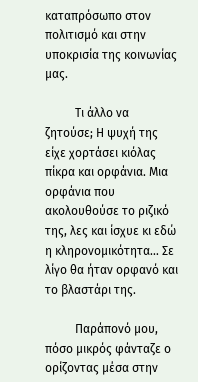καταπρόσωπο στον πολιτισμό και στην υποκρισία της κοινωνίας μας.

          Τι άλλο να ζητούσε; Η ψυχή της είχε χορτάσει κιόλας πίκρα και ορφάνια. Μια ορφάνια που ακολουθούσε το ριζικό της, λες και ίσχυε κι εδώ η κληρονομικότητα… Σε λίγο θα ήταν ορφανό και το βλαστάρι της.

          Παράπονό μου, πόσο μικρός φάνταζε ο ορίζοντας μέσα στην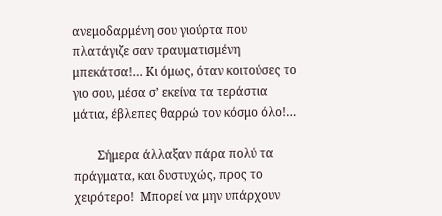ανεμοδαρμένη σου γιούρτα που πλατάγιζε σαν τραυματισμένη μπεκάτσα!… Κι όμως, όταν κοιτούσες το γιο σου, μέσα σ’ εκείνα τα τεράστια μάτια, έβλεπες θαρρώ τον κόσμο όλο!…

        Σήμερα άλλαξαν πάρα πολύ τα πράγματα, και δυστυχώς, προς το χειρότερο!  Μπορεί να μην υπάρχουν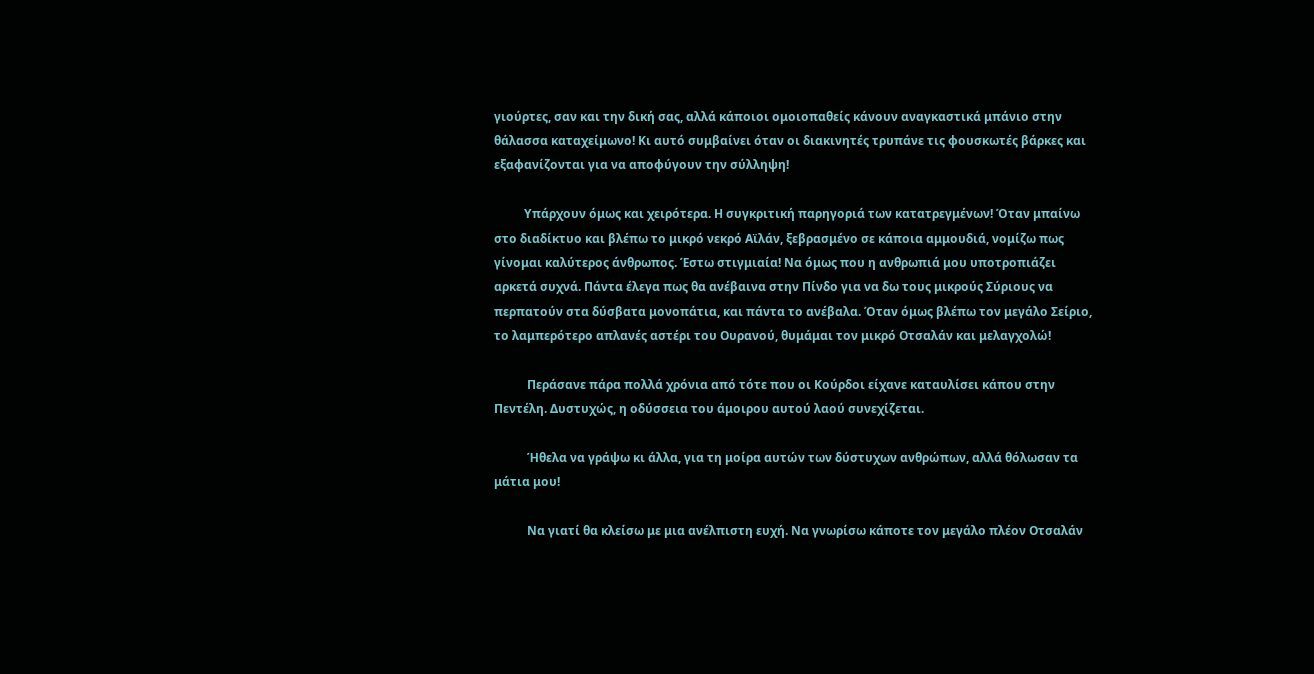γιούρτες, σαν και την δική σας, αλλά κάποιοι ομοιοπαθείς κάνουν αναγκαστικά μπάνιο στην θάλασσα καταχείμωνο! Κι αυτό συμβαίνει όταν οι διακινητές τρυπάνε τις φουσκωτές βάρκες και εξαφανίζονται για να αποφύγουν την σύλληψη!

          Υπάρχουν όμως και χειρότερα. Η συγκριτική παρηγοριά των κατατρεγμένων! Όταν μπαίνω στο διαδίκτυο και βλέπω το μικρό νεκρό Αϊλάν, ξεβρασμένο σε κάποια αμμουδιά, νομίζω πως γίνομαι καλύτερος άνθρωπος. Έστω στιγμιαία! Να όμως που η ανθρωπιά μου υποτροπιάζει αρκετά συχνά. Πάντα έλεγα πως θα ανέβαινα στην Πίνδο για να δω τους μικρούς Σύριους να περπατούν στα δύσβατα μονοπάτια, και πάντα το ανέβαλα. Όταν όμως βλέπω τον μεγάλο Σείριο, το λαμπερότερο απλανές αστέρι του Ουρανού, θυμάμαι τον μικρό Οτσαλάν και μελαγχολώ!

           Περάσανε πάρα πολλά χρόνια από τότε που οι Κούρδοι είχανε καταυλίσει κάπου στην Πεντέλη. Δυστυχώς, η οδύσσεια του άμοιρου αυτού λαού συνεχίζεται.

           Ήθελα να γράψω κι άλλα, για τη μοίρα αυτών των δύστυχων ανθρώπων, αλλά θόλωσαν τα μάτια μου!

           Να γιατί θα κλείσω με μια ανέλπιστη ευχή. Να γνωρίσω κάποτε τον μεγάλο πλέον Οτσαλάν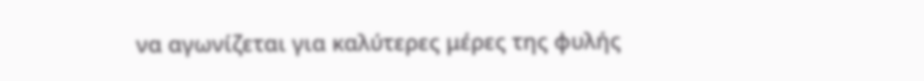να αγωνίζεται για καλύτερες μέρες της φυλής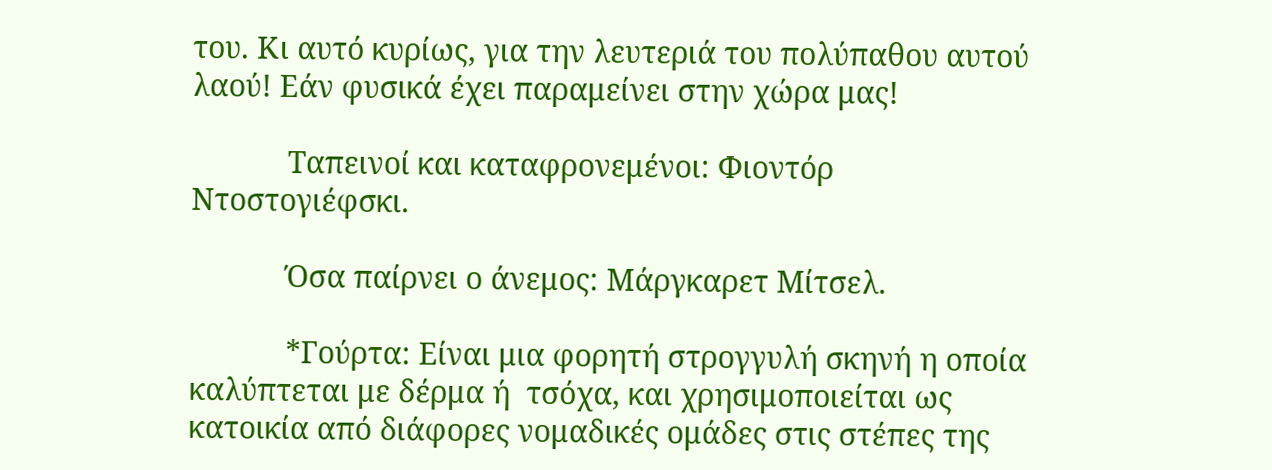του. Κι αυτό κυρίως, για την λευτεριά του πολύπαθου αυτού λαού! Εάν φυσικά έχει παραμείνει στην χώρα μας!

            Ταπεινοί και καταφρονεμένοι: Φιοντόρ Ντοστογιέφσκι.

            Όσα παίρνει ο άνεμος: Μάργκαρετ Μίτσελ.

            *Γούρτα: Είναι μια φορητή στρογγυλή σκηνή η οποία καλύπτεται με δέρμα ή  τσόχα, και χρησιμοποιείται ως κατοικία από διάφορες νομαδικές ομάδες στις στέπες της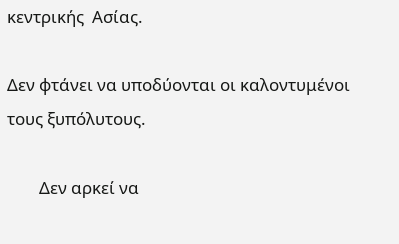κεντρικής  Ασίας.

Δεν φτάνει να υποδύονται οι καλοντυμένοι τους ξυπόλυτους.

        Δεν αρκεί να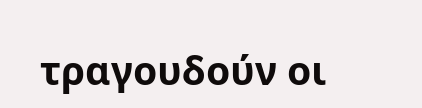τραγουδούν οι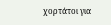χορτάτοι για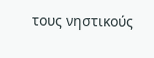τους νηστικούς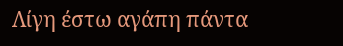Λίγη έστω αγάπη πάντα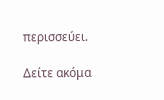περισσεύει.

Δείτε ακόμα